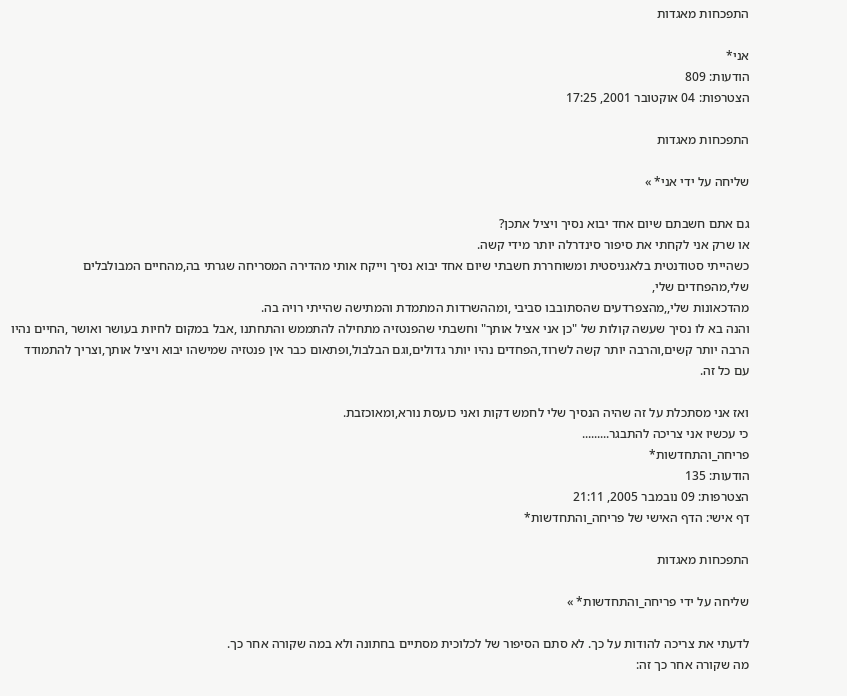התפכחות מאגדות

אני*
הודעות: 809
הצטרפות: 04 אוקטובר 2001, 17:25

התפכחות מאגדות

שליחה על ידי אני* »

גם אתם חשבתם שיום אחד יבוא נסיך ויציל אתכן?
או שרק אני לקחתי את סיפור סינדרלה יותר מידי קשה.
כשהייתי סטודנטית בלאגניסטית ומשוחררת חשבתי שיום אחד יבוא נסיך וייקח אותי מהדירה המסריחה שגרתי בה,מהחיים המבולבלים שלי,מהפחדים שלי,
מהדכאונות שלי,,מהצפרדעים שהסתובבו סביבי ,ומההשרדות המתמדת והמתישה שהייתי רויה בה.
והנה בא לו נסיך שעשה קולות של "כן אני אציל אותך" וחשבתי שהפנטזיה מתחילה להתממש והתחתנו ,אבל במקום לחיות בעושר ואושר ,החיים נהיו הרבה יותר קשים,והרבה יותר קשה לשרוד,הפחדים נהיו יותר גדולים,וגם הבלבול,ופתאום כבר אין פנטזיה שמישהו יבוא ויציל אותך,וצריך להתמודד עם כל זה.

ואז אני מסתכלת על זה שהיה הנסיך שלי לחמש דקות ואני כועסת נורא,ומאוכזבת.
כי עכשיו אני צריכה להתבגר.........
פריחה_והתחדשות*
הודעות: 135
הצטרפות: 09 נובמבר 2005, 21:11
דף אישי: הדף האישי של פריחה_והתחדשות*

התפכחות מאגדות

שליחה על ידי פריחה_והתחדשות* »

לדעתי את צריכה להודות על כך. לא סתם הסיפור של לכלוכית מסתיים בחתונה ולא במה שקורה אחר כך.
מה שקורה אחר כך זה: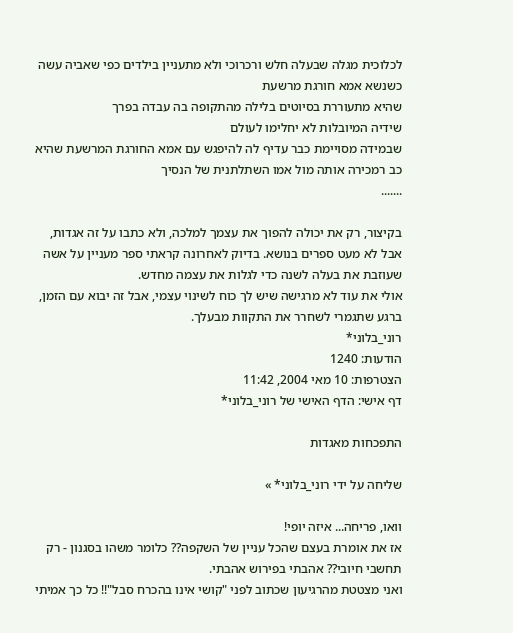לכלוכית מגלה שבעלה חלש ורכרוכי ולא מתעניין בילדים כפי שאביה עשה כשנשא אמא חורגת מרשעת
שהיא מתעוררת בסיוטים בלילה מהתקופה בה עבדה בפרך
שידיה המיובלות לא יחלימו לעולם
שבמידה מסויימת כבר עדיף לה להיפגש עם אמא החורגת המרשעת שהיא כב רמכירה אותה מול אמו השתלתנית של הנסיך
.......

בקיצור, רק את יכולה להפוך את עצמך למלכה, ולא כתבו על זה אגדות, אבל לא מעט ספרים בנושא. בדיוק לאחרונה קראתי ספר מעניין על אשה שעוזבת את בעלה לשנה כדי לגלות את עצמה מחדש.
אולי את עוד לא מרגישה שיש לך כוח לשינוי עצמי, אבל זה יבוא עם הזמן, ברגע שתגמרי לשחרר את התקוות מבעלך.
רוני_בלוני*
הודעות: 1240
הצטרפות: 10 מאי 2004, 11:42
דף אישי: הדף האישי של רוני_בלוני*

התפכחות מאגדות

שליחה על ידי רוני_בלוני* »

וואו, פריחה... איזה יופי!
אז את אומרת בעצם שהכל עניין של השקפה?? כלומר משהו בסגנון - רק תחשבי חיובי?? אהבתי בפירוש אהבתי.
ואני מצטטת מהרגיעון שכתוב לפני "קושי אינו בהכרח סבל"!! כל כך אמיתי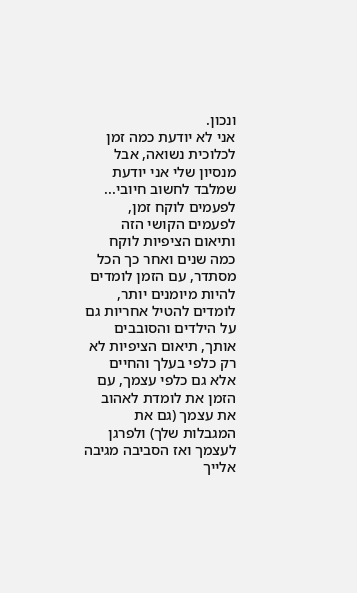ונכון.
אני לא יודעת כמה זמן לכלוכית נשואה, אבל מנסיון שלי אני יודעת שמלבד לחשוב חיובי... לפעמים לוקח זמן, לפעמים הקושי הזה ותיאום הציפיות לוקח כמה שנים ואחר כך הכל מסתדר, עם הזמן לומדים להיות מיומנים יותר, לומדים להטיל אחריות גם על הילדים והסובבים אותך, תיאום הציפיות לא רק כלפי בעלך והחיים אלא גם כלפי עצמך, עם הזמן את לומדת לאהוב את עצמך (גם את המגבלות שלך) ולפרגן לעצמך ואז הסביבה מגיבה אלייך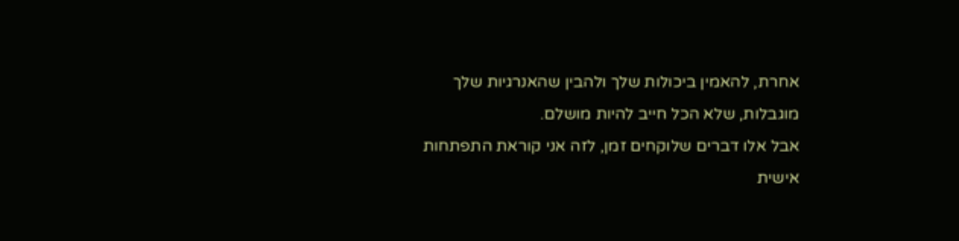אחרת, להאמין ביכולות שלך ולהבין שהאנרגיות שלך מוגבלות, שלא הכל חייב להיות מושלם.
אבל אלו דברים שלוקחים זמן, לזה אני קוראת התפתחות אישית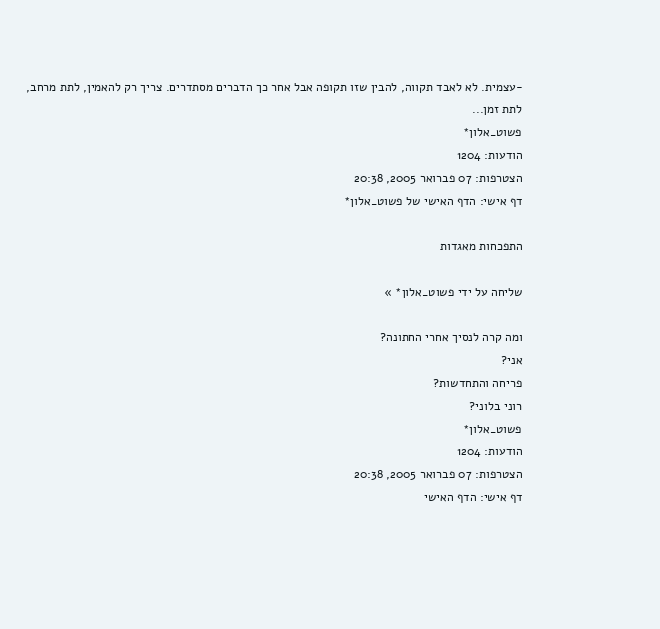-עצמית. לא לאבד תקווה, להבין שזו תקופה אבל אחר כך הדברים מסתדרים. צריך רק להאמין, לתת מרחב, לתת זמן...
פשוט_אלון*
הודעות: 1204
הצטרפות: 07 פברואר 2005, 20:38
דף אישי: הדף האישי של פשוט_אלון*

התפכחות מאגדות

שליחה על ידי פשוט_אלון* »

ומה קרה לנסיך אחרי החתונה?
אני?
פריחה והתחדשות?
רוני בלוני?
פשוט_אלון*
הודעות: 1204
הצטרפות: 07 פברואר 2005, 20:38
דף אישי: הדף האישי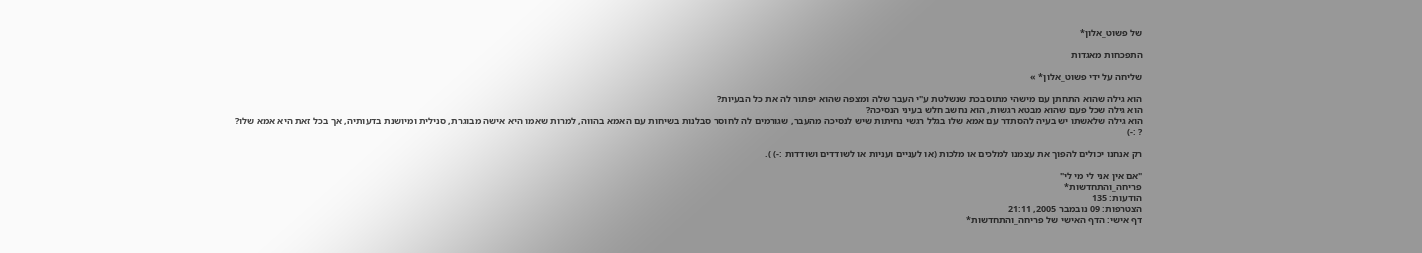של פשוט_אלון*

התפכחות מאגדות

שליחה על ידי פשוט_אלון* »

הוא גילה שהוא התחתן עם מישהי מתוסבכת שנשלטת ע"י העבר שלה ומצפה שהוא יפתור לה את כל הבעיות?
הוא גילה שכל פעם שהוא מבטא רגשות, הוא נחשב חלש בעיני הנסיכה?
הוא גילה שלאשתו יש בעיה להסתדר עם אמא שלו בגלל רגשי נחיתות שיש לנסיכה מהעבר, שגורמים לה לחוסר סבלנות בשיחות עם האמא בהווה, למרות שאמו היא אישה מבוגרת, סנילית ומיושנת בדעותיה, אך בכל זאת היא אמא שלו?
? :-)

רק אנחנו יכולים להפוך את עצמנו למלכים או מלכות (או לעניים ועניות או לשודדים ושודדות :-) ).

"אם אין אני לי מי לי"
פריחה_והתחדשות*
הודעות: 135
הצטרפות: 09 נובמבר 2005, 21:11
דף אישי: הדף האישי של פריחה_והתחדשות*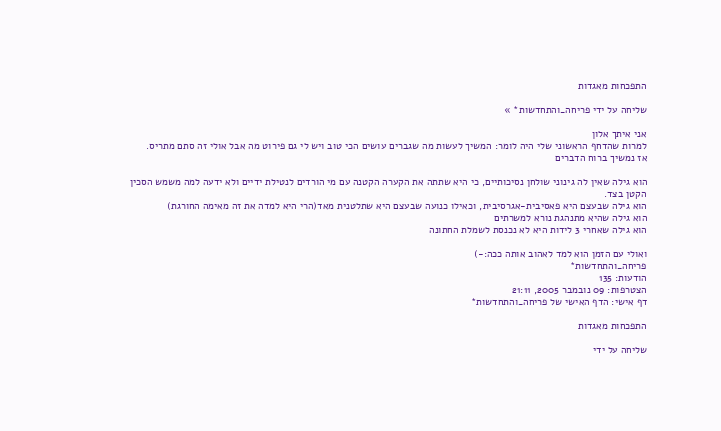התפכחות מאגדות

שליחה על ידי פריחה_והתחדשות* »

אני איתך אלון
למרות שהדחף הראשוני שלי היה לומר: המשיך לעשות מה שגברים עושים הכי טוב ויש לי גם פירוט מה אבל אולי זה סתם מתריס.
אז נמשיך ברוח הדברים

הוא גילה שאין לה גינוני שולחן נסיכותיים, כי היא שתתה את הקערה הקטנה עם מי הורדים לנטילת ידיים ולא ידעה למה משמש הסכין הקטן בצד.
הוא גילה שבעצם היא פאסיבית-אגרסיבית, וכאילו כנועה שבעצם היא שתלטנית מאד(הרי היא למדה את זה מאימה החורגת)
הוא גילה שהיא מתנהגת נורא למשרתים
הוא גילה שאחרי 3 לידות היא לא נכנסת לשמלת החתונה

ואולי עם הזמן הוא למד לאהוב אותה ככה:-)
פריחה_והתחדשות*
הודעות: 135
הצטרפות: 09 נובמבר 2005, 21:11
דף אישי: הדף האישי של פריחה_והתחדשות*

התפכחות מאגדות

שליחה על ידי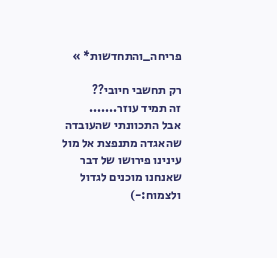פריחה_והתחדשות* »

רק תחשבי חיובי??
זה תמיד עוזר.......
אבל התכוונתי שהעובדה שהאגדה מתנפצת אל מול עינינו פירושו של דבר שאנחנו מוכנים לגדול ולצמוח:-)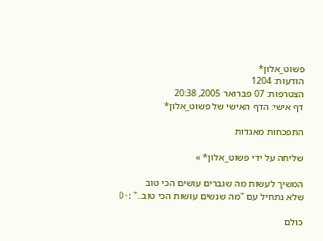פשוט_אלון*
הודעות: 1204
הצטרפות: 07 פברואר 2005, 20:38
דף אישי: הדף האישי של פשוט_אלון*

התפכחות מאגדות

שליחה על ידי פשוט_אלון* »

המשיך לעשות מה שגברים עושים הכי טוב
שלא נתחיל עם "מה שנשים עושות הכי טוב.." :-D

כולם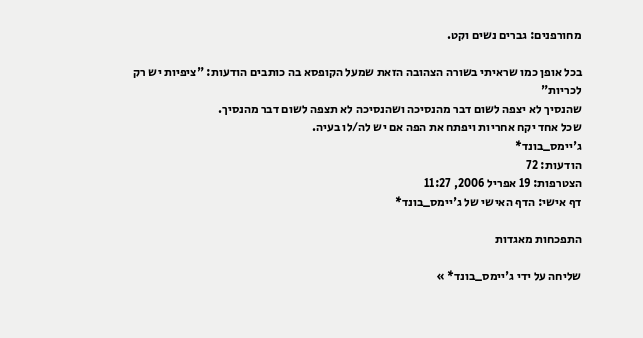מחורפנים: גברים נשים וקט.

בכל אופן כמו שראיתי בשורה הצהובה הזאת שמעל הקופסא בה כותבים הודעות: "ציפיות יש רק לכריות"
שהנסיך לא יצפה לשום דבר מהנסיכה ושהנסיכה לא תצפה לשום דבר מהנסיך.
שכל אחד יקח אחריות ויפתח את הפה אם יש לה/לו בעיה.
ג'יימס_בונד*
הודעות: 72
הצטרפות: 19 אפריל 2006, 11:27
דף אישי: הדף האישי של ג'יימס_בונד*

התפכחות מאגדות

שליחה על ידי ג'יימס_בונד* »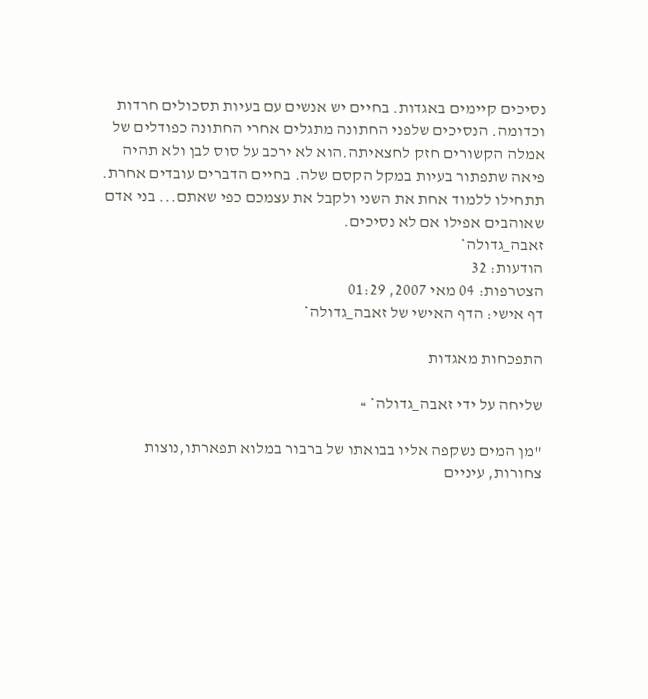נסיכים קיימים באגדות. בחיים יש אנשים עם בעיות תסכולים חרדות וכדומה. הנסיכים שלפני החתונה מתגלים אחרי החתונה כפודלים של אמלה הקשורים חזק לחצאיתה.הוא לא ירכב על סוס לבן ולא תהיה פיאה שתפתור בעיות במקל הקסם שלה. בחיים הדברים עובדים אחרת. תתחילו ללמוד אחת את השני ולקבל את עצמכם כפי שאתם... בני אדם שאוהבים אפילו אם לא נסיכים.
זאבה_גדולה*
הודעות: 32
הצטרפות: 04 מאי 2007, 01:29
דף אישי: הדף האישי של זאבה_גדולה*

התפכחות מאגדות

שליחה על ידי זאבה_גדולה* »

"מן המים נשקפה אליו בבואתו של ברבור במלוא תפארתו,נוצות צחורות, עיניים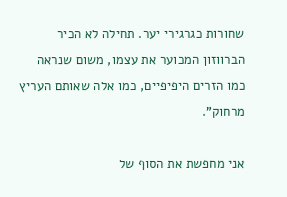שחורות כגרגירי יער. תחילה לא הכיר הברווזון המכוער את עצמו, משום שנראה כמו הזרים היפיפיים, כמו אלה שאותם העריץ מרחוק".

אני מחפשת את הסוף של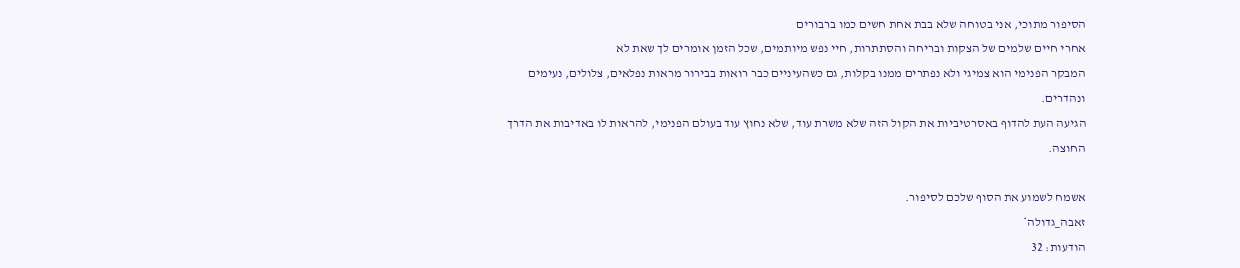הסיפור מתוכי, אני בטוחה שלא בבת אחת חשים כמו ברבורים
אחרי חיים שלמים של הצקות ובריחה והסתתרות, חיי נפש מיותמים, שכל הזמן אומרים לך שאת לא
המבקר הפנימי הוא צמיגי ולא נפתרים ממנו בקלות, גם כשהעיניים כבר רואות בבירור מראות נפלאים, צלולים, נעימים ונהדרים.
הגיעה העת להדוף באסרטיביות את הקול הזה שלא משרת עוד, שלא נחוץ עוד בעולם הפנימי, להראות לו באדיבות את הדרך החוצה.

אשמח לשמוע את הסוף שלכם לסיפור.
זאבה_גדולה*
הודעות: 32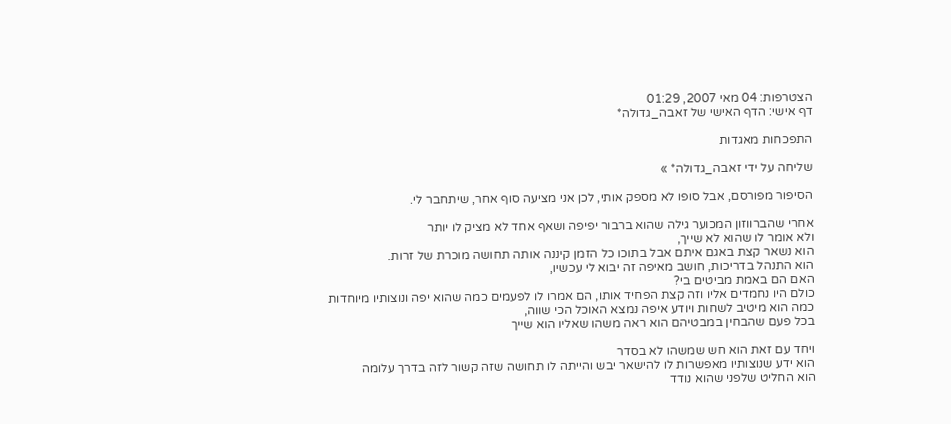הצטרפות: 04 מאי 2007, 01:29
דף אישי: הדף האישי של זאבה_גדולה*

התפכחות מאגדות

שליחה על ידי זאבה_גדולה* »

הסיפור מפורסם, אבל סופו לא מספק אותי, לכן אני מציעה סוף אחר, שיתחבר לי.

אחרי שהברווזון המכוער גילה שהוא ברבור יפיפה ושאף אחד לא מציק לו יותר
ולא אומר לו שהוא לא שייך,
הוא נשאר קצת באגם איתם אבל בתוכו כל הזמן קיננה אותה תחושה מוכרת של זרות.
הוא התנהל בדריכות, חושב מאיפה זה יבוא לי עכשיו,
האם הם באמת מביטים בי?
כולם היו נחמדים אליו וזה קצת הפחיד אותו, הם אמרו לו לפעמים כמה שהוא יפה ונוצותיו מיוחדות
כמה הוא מיטיב לשחות ויודע איפה נמצא האוכל הכי שווה,
בכל פעם שהבחין במבטיהם הוא ראה משהו שאליו הוא שייך

ויחד עם זאת הוא חש שמשהו לא בסדר
הוא ידע שנוצותיו מאפשרות לו להישאר יבש והייתה לו תחושה שזה קשור לזה בדרך עלומה
הוא החליט שלפני שהוא נודד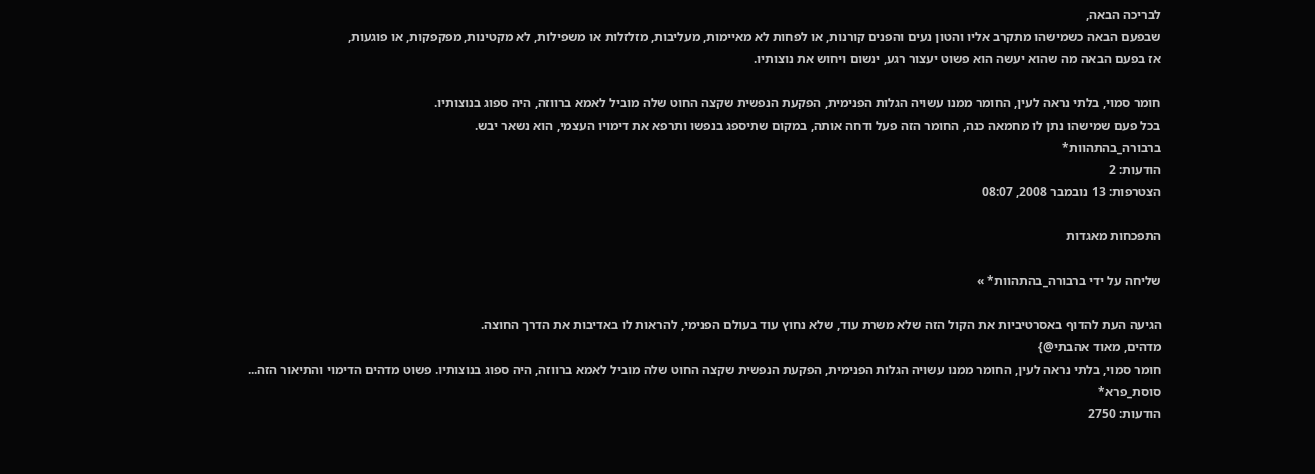לבריכה הבאה,
שבפעם הבאה כשמישהו מתקרב אליו והטון נעים והפנים קורנות, או לפחות לא מאיימות, מעליבות, מזלזלות או משפילות, לא מקטינות, מפקפקות, או פוגעות,
אז בפעם הבאה מה שהוא יעשה הוא פשוט יעצור רגע, ינשום ויחוש את נוצותיו.

חומר סמוי, בלתי נראה לעין, החומר ממנו עשויה הגלות הפנימית, הפקעת הנפשית שקצה החוט שלה מוביל לאמא ברווזה, היה ספוג בנוצותיו.
בכל פעם שמישהו נתן לו מחמאה כנה, החומר הזה פעל ודחה אותה, במקום שתיספג בנפשו ותרפא את דימויו העצמי, הוא נשאר יבש.
ברבורה_בהתהוות*
הודעות: 2
הצטרפות: 13 נובמבר 2008, 08:07

התפכחות מאגדות

שליחה על ידי ברבורה_בהתהוות* »

הגיעה העת להדוף באסרטיביות את הקול הזה שלא משרת עוד, שלא נחוץ עוד בעולם הפנימי, להראות לו באדיבות את הדרך החוצה.
מדהים, מאוד אהבתי@}
חומר סמוי, בלתי נראה לעין, החומר ממנו עשויה הגלות הפנימית, הפקעת הנפשית שקצה החוט שלה מוביל לאמא ברווזה, היה ספוג בנוצותיו. פשוט מדהים הדימוי והתיאור הזה...
סוסת_פרא*
הודעות: 2750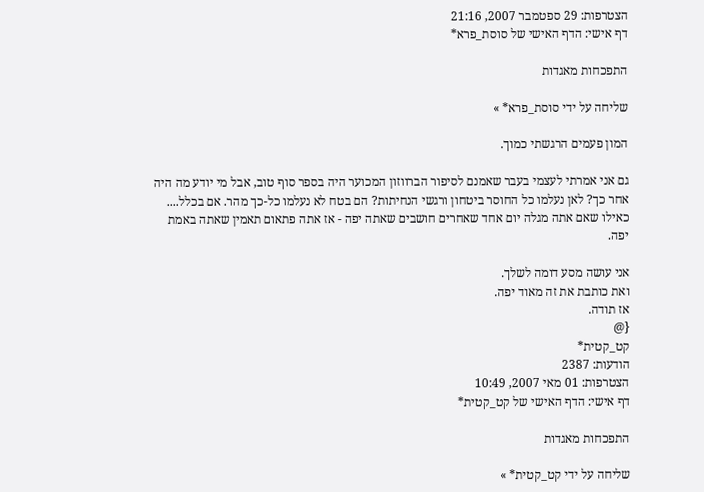הצטרפות: 29 ספטמבר 2007, 21:16
דף אישי: הדף האישי של סוסת_פרא*

התפכחות מאגדות

שליחה על ידי סוסת_פרא* »

המון פעמים הרגשתי כמוך.

גם אני אמרתי לעצמי בעבר שאמנם לסיפור הברווזון המכוער היה בספר סוף טוב, אבל מי יודע מה היה אחר כך? לאן נעלמו כל החוסר ביטחון ורגשי הנחיתות? הם בטח לא נעלמו כל-כך מהר. אם בכלל....
כאילו שאם אתה מגלה יום אחד שאחרים חושבים שאתה יפה - אז אתה פתאום תאמין שאתה באמת יפה.

אני עושה מסע דומה לשלך.
ואת כותבת את זה מאוד יפה.
אז תודה.
{@
קט_קטית*
הודעות: 2387
הצטרפות: 01 מאי 2007, 10:49
דף אישי: הדף האישי של קט_קטית*

התפכחות מאגדות

שליחה על ידי קט_קטית* »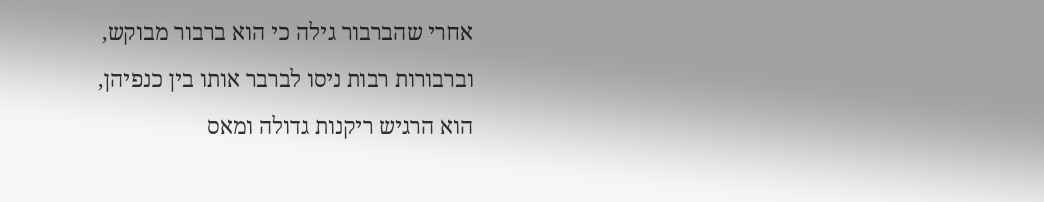אחרי שהברבור גילה כי הוא ברבור מבוקש,
וברבורות רבות ניסו לברבר אותו בין כנפיהן,
הוא הרגיש ריקנות גדולה ומאס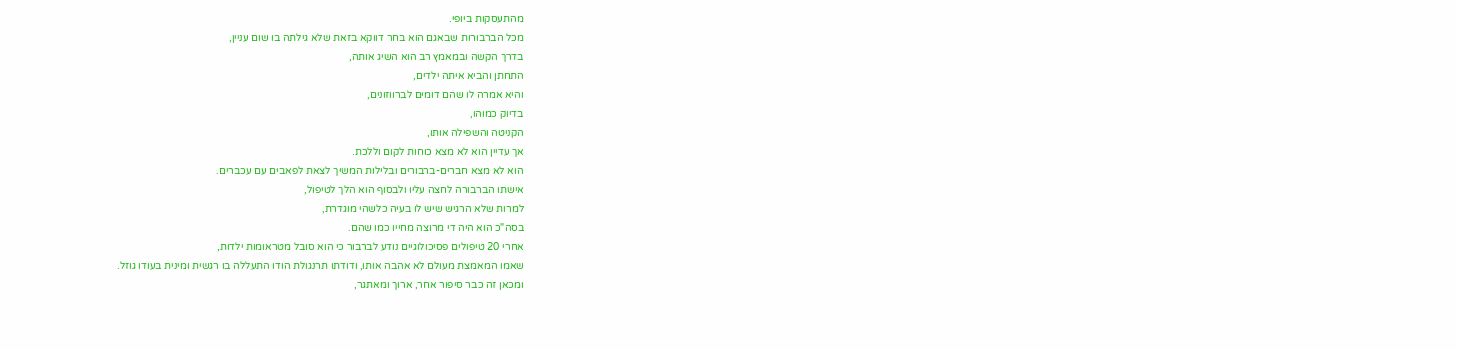מהתעסקות ביופי.
מכל הברבורות שבאגם הוא בחר דווקא בזאת שלא גילתה בו שום עניין,
בדרך הקשה ובמאמץ רב הוא השיג אותה,
התחתן והביא איתה ילדים,
והיא אמרה לו שהם דומים לברווזונים,
בדיוק כמוהו,
הקניטה והשפילה אותו,
אך עדיין הוא לא מצא כוחות לקום וללכת.
הוא לא מצא חברים-ברבורים ובלילות המשיך לצאת לפאבים עם עכברים.
אישתו הברבורה לחצה עליו ולבסוף הוא הלך לטיפול,
למרות שלא הרגיש שיש לו בעיה כלשהי מוגדרת,
בסה"כ הוא היה די מרוצה מחייו כמו שהם.
אחרי 20 טיפולים פסיכולוגיים נודע לברבור כי הוא סובל מטראומות ילדות,
שאמו המאמצת מעולם לא אהבה אותו, ודודתו תרנגולת הודו התעללה בו רגשית ומינית בעודו גוזל.
ומכאן זה כבר סיפור אחר, ארוך ומאתגר,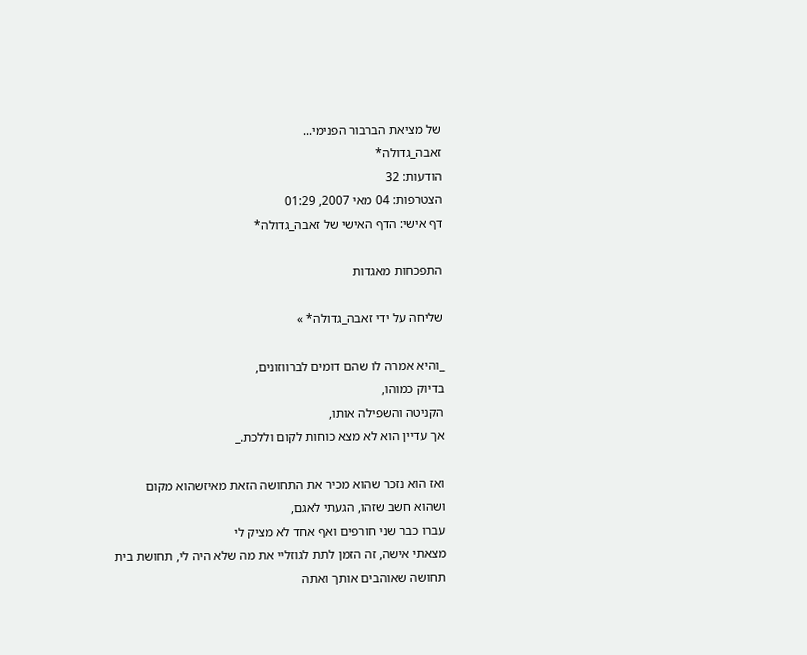של מציאת הברבור הפנימי...
זאבה_גדולה*
הודעות: 32
הצטרפות: 04 מאי 2007, 01:29
דף אישי: הדף האישי של זאבה_גדולה*

התפכחות מאגדות

שליחה על ידי זאבה_גדולה* »

_והיא אמרה לו שהם דומים לברווזונים,
בדיוק כמוהו,
הקניטה והשפילה אותו,
אך עדיין הוא לא מצא כוחות לקום וללכת._

ואז הוא נזכר שהוא מכיר את התחושה הזאת מאיזשהוא מקום
ושהוא חשב שזהו, הגעתי לאגם,
עברו כבר שני חורפים ואף אחד לא מציק לי
מצאתי אישה, זה הזמן לתת לגוזליי את מה שלא היה לי, תחושת בית
תחושה שאוהבים אותך ואתה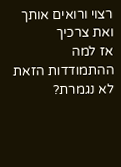רצוי ורואים אותך ואת צרכיך
אז למה ההתמודדות הזאת לא נגמרת?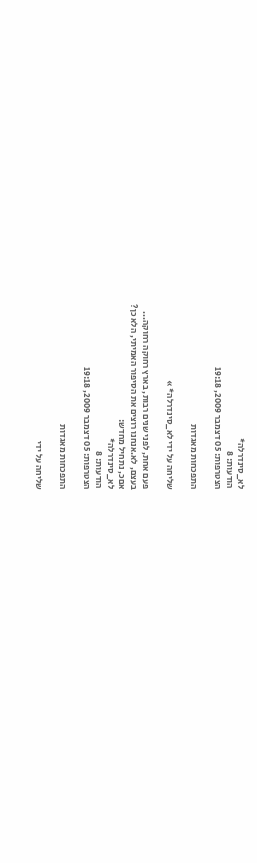לא_סינדרלה*
הודעות: 8
הצטרפות: 05 דצמבר 2009, 19:18

התפכחות מאגדות

שליחה על ידי לא_סינדרלה* »

פעם אחת, לפני שנים רבות, בארץ רחוקה רחוקה...
בעצם, לא.אנחנו רוצים את הסיפור האמיתי, הלא כן?
אםכ, נתחיל מחדש:
לא_סינדרלה*
הודעות: 8
הצטרפות: 05 דצמבר 2009, 19:18

התפכחות מאגדות

שליחה על ידי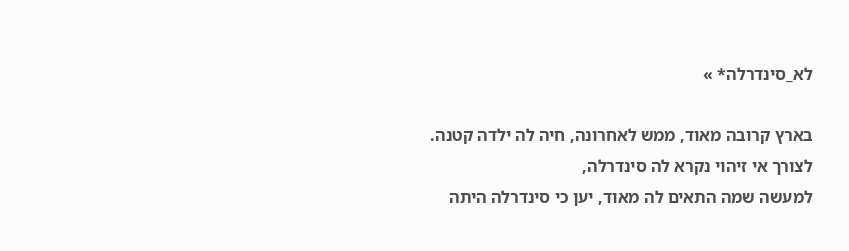לא_סינדרלה* »

בארץ קרובה מאוד, ממש לאחרונה, חיה לה ילדה קטנה.
לצורך אי זיהוי נקרא לה סינדרלה,
למעשה שמה התאים לה מאוד, יען כי סינדרלה היתה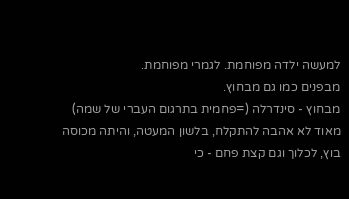למעשה ילדה מפוחמת. לגמרי מפוחמת.
מבפנים כמו גם מבחוץ.
מבחוץ - סינדרלה (=פחמית בתרגום העברי של שמה) מאוד לא אהבה להתקלח, בלשון המעטה, והיתה מכוסה בוץ, לכלוך וגם קצת פחם - כי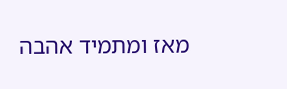מאז ומתמיד אהבה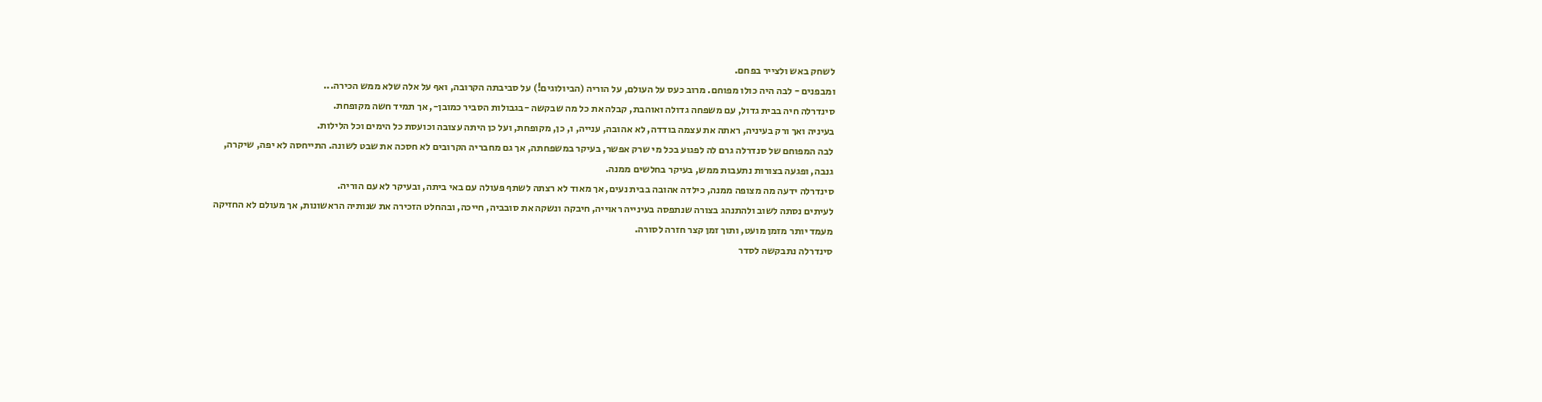לשחק באש ולצייר בפחם.
ומבפנים - לבה היה כולו מפוחם. מרוב כעס על העולם, על הוריה (הביולוגים!) על סביבתה הקרובה, ואף על אלה שלא ממש הכירה...
סינדרלה חיה בבית גדול, עם משפחה גדולה ואוהבת, קבלה את כל מה שבקשה -בגבולות הסביר כמובן-, אך תמיד חשה מקופחת.
בעיניה ואך ורק בעיניה, ראתה את עצמה בודדה, לא אהובה, ענייה, ו, כן, מקופחת, ועל כן היתה עצובה וכועסת כל הימים וכל הלילות.
לבה המפוחם של סנדרלה גרם לה לפגוע בכל מי שרק אפשר, בעיקר במשפחתה, אך גם מחבריה הקרובים לא חסכה את שבט לשונה. התייחסה לא יפה, שיקרה, גנבה, ופגעה בצורות נתעבות ממש, בעיקר בחלשים ממנה.
סינדרלה ידעה מה מצופה ממנה, כילדה אהובה בבית נעים, אך מאוד לא רצתה לשתף פעולה עם באי ביתה, ובעיקר לא עם הוריה.
לעיתים נסתה לשוב ולהתנהג בצורה שנתפסה בעינייה ראוייה, חיבקה ונשקה את סובביה, חייכה, ובהחלט הזכירה את שנותיה הראשונות, אך מעולם לא החזיקה מעמד יותר מזמן מועט, ותוך זמן קצר חזרה לסורה.
סינדרלה נתבקשה לסדר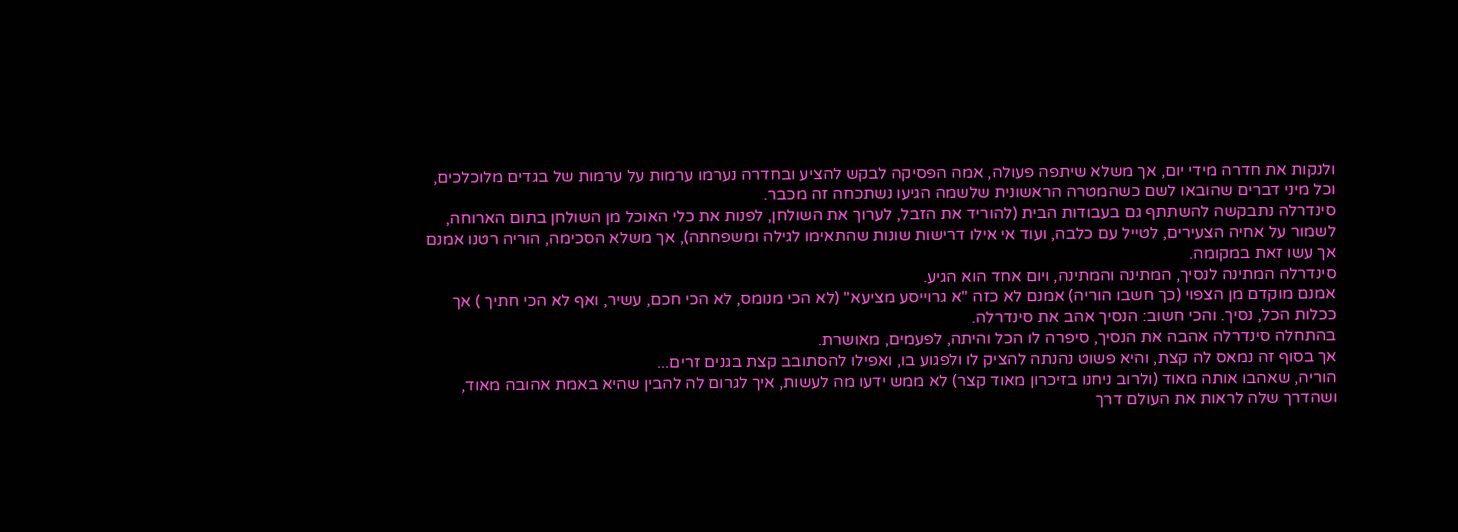ולנקות את חדרה מידי יום, אך משלא שיתפה פעולה, אמה הפסיקה לבקש להציע ובחדרה נערמו ערמות על ערמות של בגדים מלוכלכים, וכל מיני דברים שהובאו לשם כשהמטרה הראשונית שלשמה הגיעו נשתכחה זה מכבר.
סינדרלה נתבקשה להשתתף גם בעבודות הבית (להוריד את הזבל, לערוך את השולחן, לפנות את כלי האוכל מן השולחן בתום הארוחה, לשמור על אחיה הצעירים, לטייל עם כלבה, ועוד אי אילו דרישות שונות שהתאימו לגילה ומשפחתה), אך משלא הסכימה, הוריה רטנו אמנם אך עשו זאת במקומה.
סינדרלה המתינה לנסיך, המתינה והמתינה, ויום אחד הוא הגיע.
אמנם מוקדם מן הצפוי (כך חשבו הוריה) אמנם לא כזה "א גרוייסע מציעא" (לא הכי מנומס, לא הכי חכם, עשיר, ואף לא הכי חתיך ) אך ככלות הכל, נסיך. והכי חשוב: הנסיך אהב את סינדרלה.
בהתחלה סינדרלה אהבה את הנסיך, סיפרה לו הכל והיתה, לפעמים, מאושרת.
אך בסוף זה נמאס לה קצת, והיא פשוט נהנתה להציק לו ולפגוע בו, ואפילו להסתובב קצת בגנים זרים...
הוריה, שאהבו אותה מאוד (ולרוב ניחנו בזיכרון מאוד קצר) לא ממש ידעו מה לעשות, איך לגרום לה להבין שהיא באמת אהובה מאוד, ושהדרך שלה לראות את העולם דרך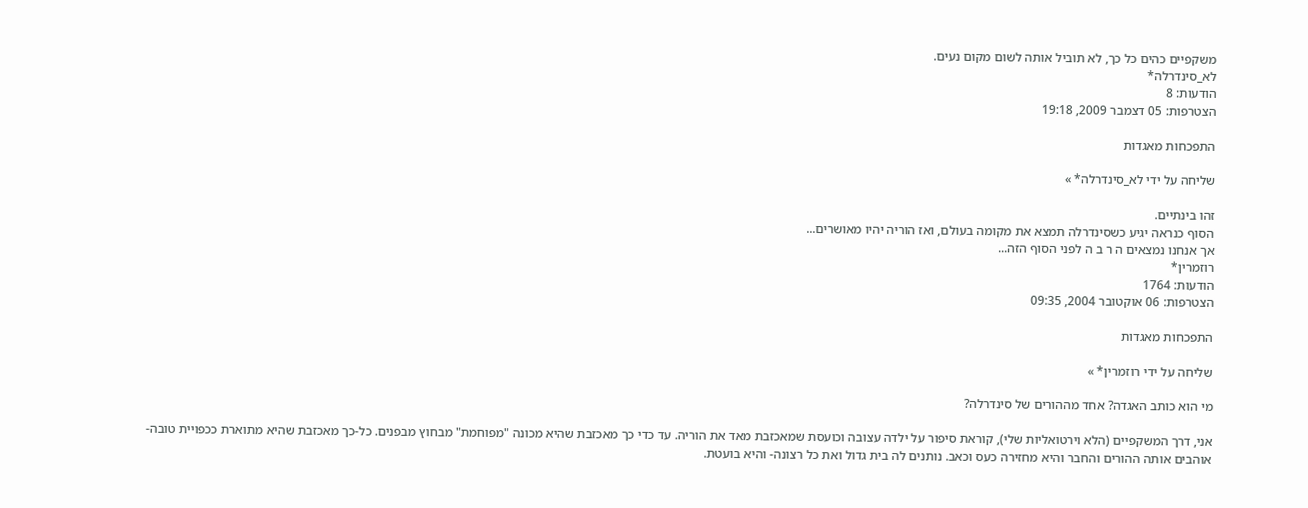משקפיים כהים כל כך, לא תוביל אותה לשום מקום נעים.
לא_סינדרלה*
הודעות: 8
הצטרפות: 05 דצמבר 2009, 19:18

התפכחות מאגדות

שליחה על ידי לא_סינדרלה* »

זהו בינתיים.
הסוף כנראה יגיע כשסינדרלה תמצא את מקומה בעולם, ואז הוריה יהיו מאושרים...
אך אנחנו נמצאים ה ר ב ה לפני הסוף הזה...
רוזמרין*
הודעות: 1764
הצטרפות: 06 אוקטובר 2004, 09:35

התפכחות מאגדות

שליחה על ידי רוזמרין* »

מי הוא כותב האגדה? אחד מההורים של סינדרלה?

אני, דרך המשקפיים (הלא וירטואליות שלי), קוראת סיפור על ילדה עצובה וכועסת שמאכזבת מאד את הוריה. עד כדי כך מאכזבת שהיא מכונה "מפוחמת" מבחוץ מבפנים. כל-כך מאכזבת שהיא מתוארת ככפויית טובה- אוהבים אותה ההורים והחבר והיא מחזירה כעס וכאב. נותנים לה בית גדול ואת כל רצונה- והיא בועטת.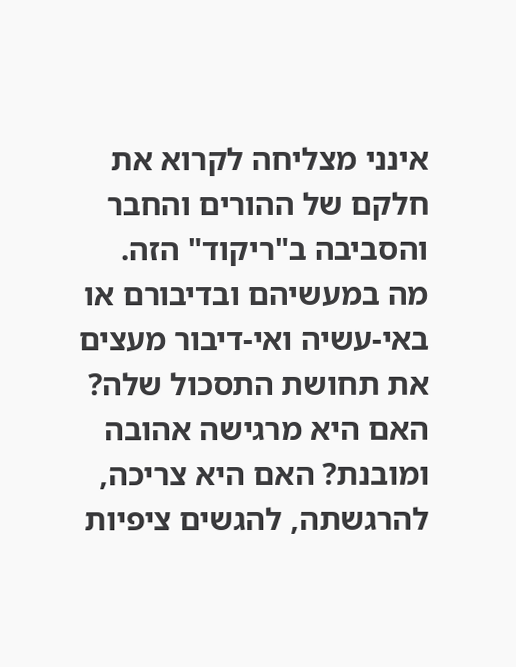אינני מצליחה לקרוא את חלקם של ההורים והחבר והסביבה ב"ריקוד" הזה.
מה במעשיהם ובדיבורם או באי-עשיה ואי-דיבור מעצים את תחושת התסכול שלה?
האם היא מרגישה אהובה ומובנת? האם היא צריכה, להרגשתה, להגשים ציפיות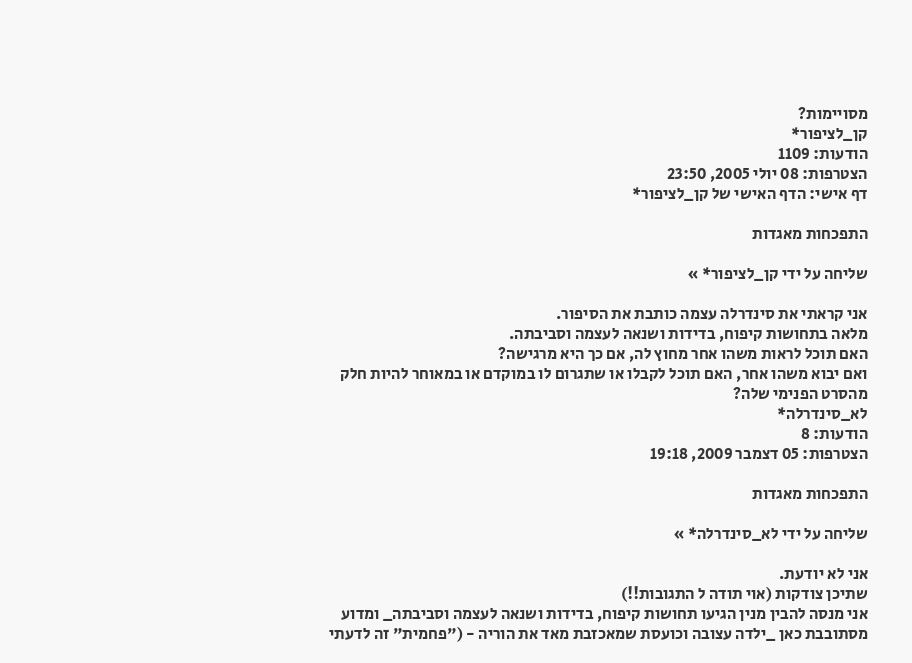מסויימות?
קן_לציפור*
הודעות: 1109
הצטרפות: 08 יולי 2005, 23:50
דף אישי: הדף האישי של קן_לציפור*

התפכחות מאגדות

שליחה על ידי קן_לציפור* »

אני קראתי את סינדרלה עצמה כותבת את הסיפור.
מלאה בתחושות קיפוח, בדידות ושנאה לעצמה וסביבתה.
האם תוכל לראות משהו אחר מחוץ לה, אם כך היא מרגישה?
ואם יבוא משהו אחר, האם תוכל לקבלו או שתגרום לו במוקדם או במאוחר להיות חלק מהסרט הפנימי שלה?
לא_סינדרלה*
הודעות: 8
הצטרפות: 05 דצמבר 2009, 19:18

התפכחות מאגדות

שליחה על ידי לא_סינדרלה* »

אני לא יודעת.
שתיכן צודקות (אוי תודה ל התגובות!!)
אני מנסה להבין מנין הגיעו תחושות קיפוח, בדידות ושנאה לעצמה וסביבתה_ ומדוע מסתובבת כאן _ילדה עצובה וכועסת שמאכזבת מאד את הוריה - ("פחמית" זה לדעתי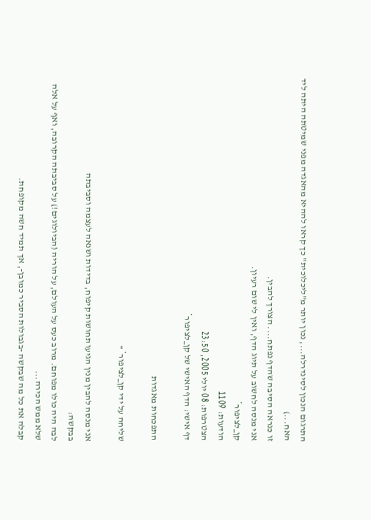התרגום הנכון לסינדרלה..., נכון יותר מ"ליכלוכית" כך קראו לההיא מהאגדה מפני שמיטתה היתה ליד האח...)
זו כנראה הסיבה שהדף נפתח.... הצורך להבין.
אני מנסה לחשוב על תיוג הדף, ואין לי שום רעיון.
קן_לציפור*
הודעות: 1109
הצטרפות: 08 יולי 2005, 23:50
דף אישי: הדף האישי של קן_לציפור*

התפכחות מאגדות

שליחה על ידי קן_לציפור* »

אני מנסה להבין מנין הגיעו תחושות קיפוח, בדידות ושנאה לעצמה וסביבתה
בבקשה:
לבה היה כולו מפוחם. מרוב כעס על העולם, על הוריה (הביולוגים!) על סביבתה הקרובה, ואף על אלה שלא ממש הכירה...
קבלה את כל מה שבקשה -בגבולות הסביר כמובן-, אך תמיד חשה מקופחת.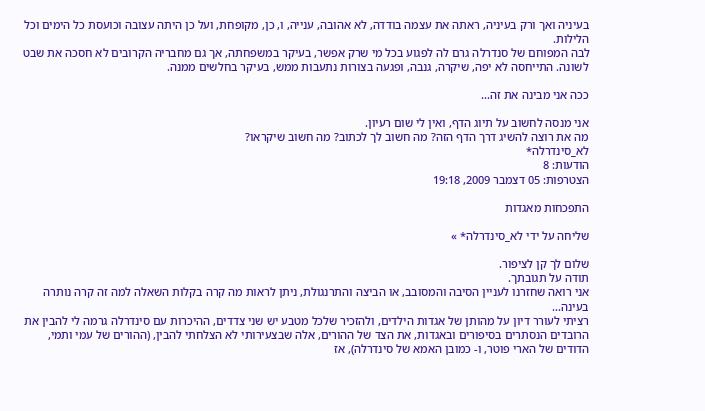בעיניה ואך ורק בעיניה, ראתה את עצמה בודדה, לא אהובה, ענייה, ו, כן, מקופחת, ועל כן היתה עצובה וכועסת כל הימים וכל הלילות.
לבה המפוחם של סנדרלה גרם לה לפגוע בכל מי שרק אפשר, בעיקר במשפחתה, אך גם מחבריה הקרובים לא חסכה את שבט לשונה. התייחסה לא יפה, שיקרה, גנבה, ופגעה בצורות נתעבות ממש, בעיקר בחלשים ממנה.

ככה אני מבינה את זה...

אני מנסה לחשוב על תיוג הדף, ואין לי שום רעיון.
מה את רוצה להשיג דרך הדף הזה? מה חשוב לך לכתוב? מה חשוב שיקראו?
לא_סינדרלה*
הודעות: 8
הצטרפות: 05 דצמבר 2009, 19:18

התפכחות מאגדות

שליחה על ידי לא_סינדרלה* »

שלום לך קן לציפור.
תודה על תגובתך.
אני רואה שחזרנו לעניין הסיבה והמסובב, או הביצה והתרנגולת, ניתן לראות מה קרה בקלות השאלה למה זה קרה נותרה בעינה...
רציתי לעורר דיון על מהותן של אגדות הילדים, ולהזכיר שלכל מטבע יש שני צדדים, ההיכרות עם סינדרלה גרמה לי להבין את הרובדים הנסתרים בסיפורים ובאגדות, את הצד של ההורים, אלה שבצעירותי לא הצלחתי להבין, (ההורים של עמי ותמי, הדודים של הארי פוטר, ו- כמובן האמא של סינדרלה), אז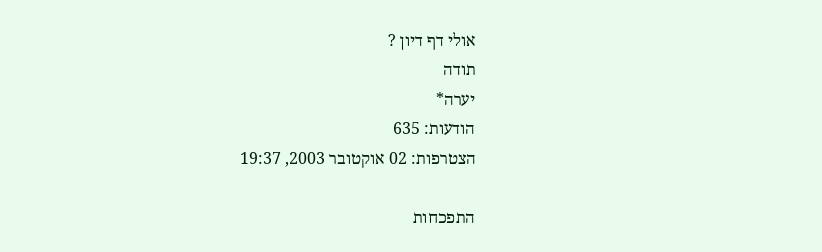אולי דף דיון ?
תודה
יערה*
הודעות: 635
הצטרפות: 02 אוקטובר 2003, 19:37

התפכחות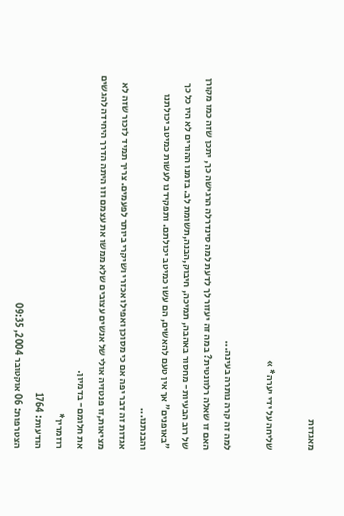מאגדות

שליחה על ידי יערה* »

למה זה קרה נותרה בעינה...
האם זו שאלה רלוונטית? במה זה יעזור לך לדעת למה סינדרלה הרגישה כך, יתכן שזה כמו מקורן של רוב הבעיות- מחסור באהבה, תמיכה, חיבוק,הבנה,תשומת לב. בזמנו ההורים לא היו כל כך "באופנים" אך אין טעם להאשים, הם עשו כמיטב יכולתם. ותפקידנו לעשות כמיטב יכולתנו והבנתנו...
אגדות זה דבר יפה אם כי מסוכן ואפילו אכזרי ושיקרי ביותר לפעמים. צריך תמיד לזכור שזה לא מציאות,זו פנטזיה אולי של אנשים עצובים שלא ממשו את עצמם וזו היתה הדרך היחידה להגשים את חלומם- בדמיון.
רוזמרין*
הודעות: 1764
הצטרפות: 06 אוקטובר 2004, 09:35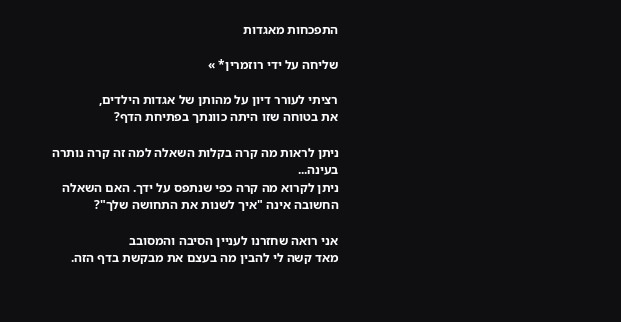התפכחות מאגדות

שליחה על ידי רוזמרין* »

רציתי לעורר דיון על מהותן של אגדות הילדים,
את בטוחה שזו היתה כוונתך בפתיחת הדף?

ניתן לראות מה קרה בקלות השאלה למה זה קרה נותרה בעינה...
ניתן לקרוא מה קרה כפי שנתפס על ידך. האם השאלה החשובה אינה "איך לשנות את התחושה שלך"?

אני רואה שחזרנו לעניין הסיבה והמסובב
מאד קשה לי להבין מה בעצם את מבקשת בדף הזה.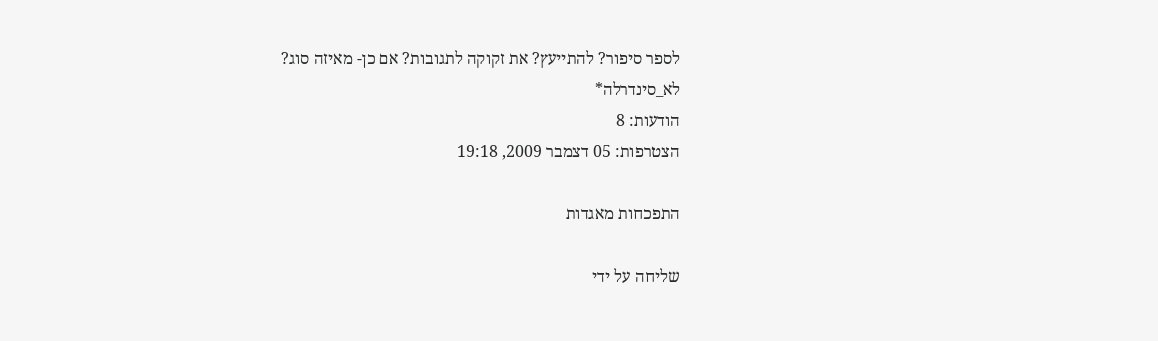לספר סיפור? להתייעץ? את זקוקה לתגובות? אם כן- מאיזה סוג?
לא_סינדרלה*
הודעות: 8
הצטרפות: 05 דצמבר 2009, 19:18

התפכחות מאגדות

שליחה על ידי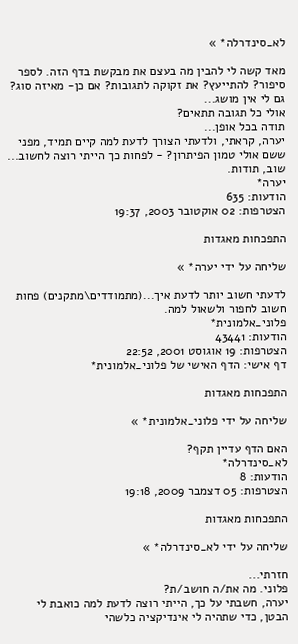לא_סינדרלה* »

מאד קשה לי להבין מה בעצם את מבקשת בדף הזה. לספר סיפור? להתייעץ? את זקוקה לתגובות? אם כן- מאיזה סוג?
גם לי אין מושג...
אולי כל תגובה תתאים?
תודה בכל אופן...
יערה, קראתי, ולדעתי הצורך לדעת למה קיים תמיד, מפני ששם אולי טמון הפיתרון? - לפחות כך הייתי רוצה לחשוב...
שוב, תודות.
יערה*
הודעות: 635
הצטרפות: 02 אוקטובר 2003, 19:37

התפכחות מאגדות

שליחה על ידי יערה* »

לדעתי חשוב יותר לדעת איך...(מתמודדים\מתקנים) פחות חשוב לחפור ולשאול למה.
פלוני_אלמונית*
הודעות: 43441
הצטרפות: 19 אוגוסט 2001, 22:52
דף אישי: הדף האישי של פלוני_אלמונית*

התפכחות מאגדות

שליחה על ידי פלוני_אלמונית* »

האם הדף עדיין תקף?
לא_סינדרלה*
הודעות: 8
הצטרפות: 05 דצמבר 2009, 19:18

התפכחות מאגדות

שליחה על ידי לא_סינדרלה* »

חזרתי...
פלוני. מה את/ה חושב/ת?
יערה, חשבתי על כך, הייתי רוצה לדעת למה כואבת לי הבטן, כדי שתהיה לי אינדיקציה כלשהי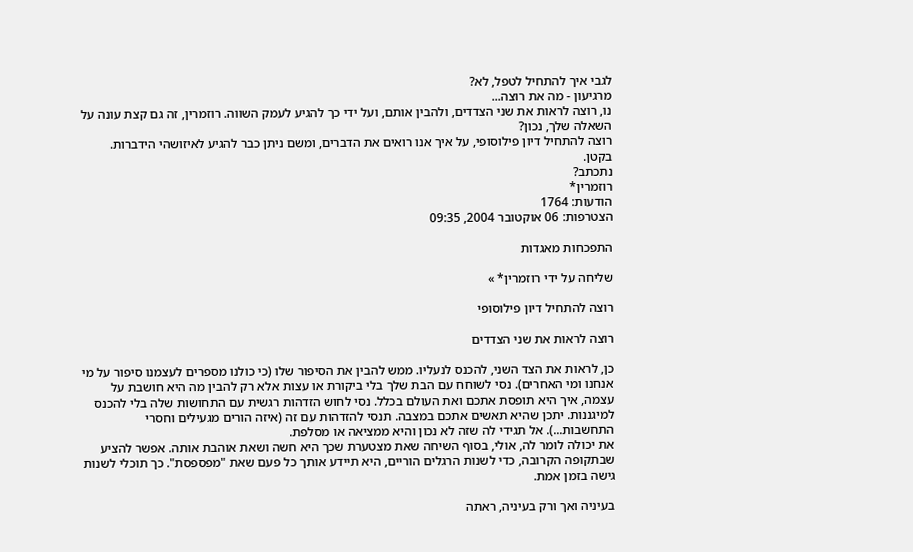לגבי איך להתחיל לטפל, לא?
מרגיעון - מה את רוצה...
נו, רוצה לראות את שני הצדדים, ולהבין אותם, ועל ידי כך להגיע לעמק השווה. רוזמרין, זה גם קצת עונה על השאלה שלך, נכון?
רוצה להתחיל דיון פילוסופי, על איך אנו רואים את הדברים, ומשם ניתן כבר להגיע לאיזושהי הידברות.
בקטן.
נתכתב?
רוזמרין*
הודעות: 1764
הצטרפות: 06 אוקטובר 2004, 09:35

התפכחות מאגדות

שליחה על ידי רוזמרין* »

רוצה להתחיל דיון פילוסופי

רוצה לראות את שני הצדדים

כן, לראות את הצד השני, להכנס לנעליו. ממש להבין את הסיפור שלו (כי כולנו מספרים לעצמנו סיפור על מי אנחנו ומי האחרים). נסי לשוחח עם הבת שלך בלי ביקורת או עצות אלא רק להבין מה היא חושבת על עצמה, איך היא תופסת אתכם ואת העולם בכלל. נסי לחוש הזדהות רגשית עם התחושות שלה בלי להכנס למיגננות. יתכן שהיא תאשים אתכם במצבה. תנסי להזדהות עם זה (איזה הורים מגעילים וחסרי התחשבות...). אל תגידי לה שזה לא נכון והיא ממציאה או מסלפת.
את יכולה לומר לה, אולי, בסוף השיחה שאת מצטערת שכך היא חשה ושאת אוהבת אותה. אפשר להציע שבתקופה הקרובה, כדי לשנות הרגלים הוריים, היא תיידע אותך כל פעם שאת "מפספסת". כך תוכלי לשנות גישה בזמן אמת.

בעיניה ואך ורק בעיניה, ראתה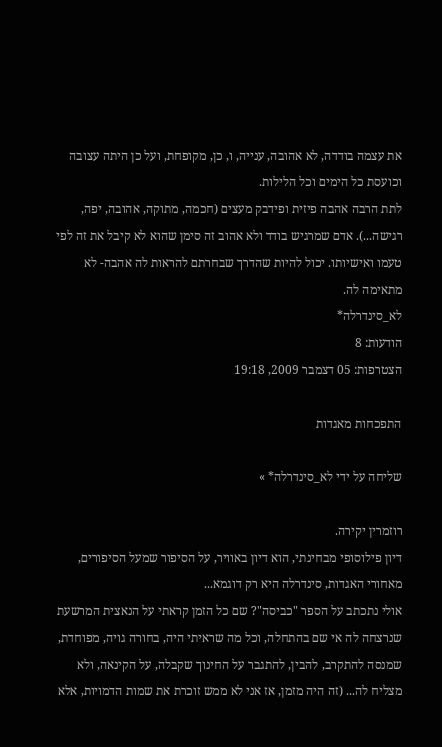את עצמה בודדה, לא אהובה, ענייה, ו, כן, מקופחת, ועל כן היתה עצובה וכועסת כל הימים וכל הלילות.
לתת הרבה אהבה פיזית ופידבק מעצים (חכמה, מתוקה, אהובה, יפה, רגישה...). אדם שמרגיש בודד ולא אהוב זה סימן שהוא לא קיבל את זה לפי טעמו ואישיותו. יכול להיות שהדרך שבחרתם להראות לה אהבה- לא מתאימה לה.
לא_סינדרלה*
הודעות: 8
הצטרפות: 05 דצמבר 2009, 19:18

התפכחות מאגדות

שליחה על ידי לא_סינדרלה* »

רוזמרין יקירה.
דיון פילוסופי מבחינתי, הוא דיון באוויר, על הסיפור שמעל הסיפורים, מאחורי האגדות, סינדרלה היא רק דוגמא...
אולי נתכתב על הספר "כביסה"? שם כל הזמן קראתי על הנאצית המרשעת שנרצחה לה אי שם בהתחלה, וכל מה שראיתי היה, בחורה גויה, מפוחדת, שמנסה להתקרב, להבין, להתגבר על החינוך שקבלה, על הקינאה, ולא מצליח לה... (זה היה מזמן, אז אני לא ממש זוכרת את שמות הדמויות, אלא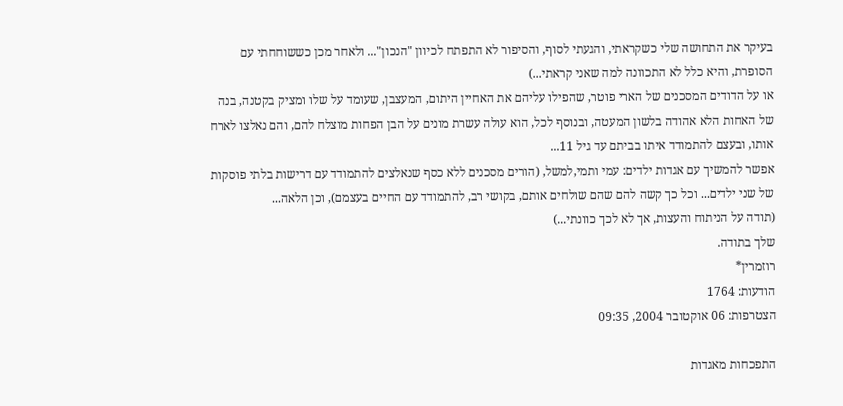בעיקר את התחושה שלי כשקראתי, והגעתי לסוף, והסיפור לא התפתח לכיוון "הנכון"... ולאחר מכן כששוחחתי עם הסופרת, והיא כלל לא התכוונה למה שאני קראתי...)
או על הדודים המסכנים של הארי פוטר, שהפילו עליהם את האחיין היתום, המעצבן, שעומד על שלו ומציק בקטנה, בנה של האחות הלא אהודה בלשון המעטה, ובנוסף לכל, הוא עולה עשרת מונים על הבן הפחות מוצלח להם, והם נאלצו לארח אותו, ובעצם להתמודד איתו בביתם עד גיל 11...
אפשר להמשיך עם אגדות ילדים: עמי ותמי,למשל, (הורים מסכנים ללא כסף שנאלצים להתמודד עם דרישות בלתי פוסקות של שני ילדים... וכל כך קשה להם שהם שולחים אותם, בקושי רב, להתמודד עם החיים בעצמם), וכן הלאה...
(תודה על הניתוח והעצות, אך לא לכך כוונתי...)
שלך בתודה.
רוזמרין*
הודעות: 1764
הצטרפות: 06 אוקטובר 2004, 09:35

התפכחות מאגדות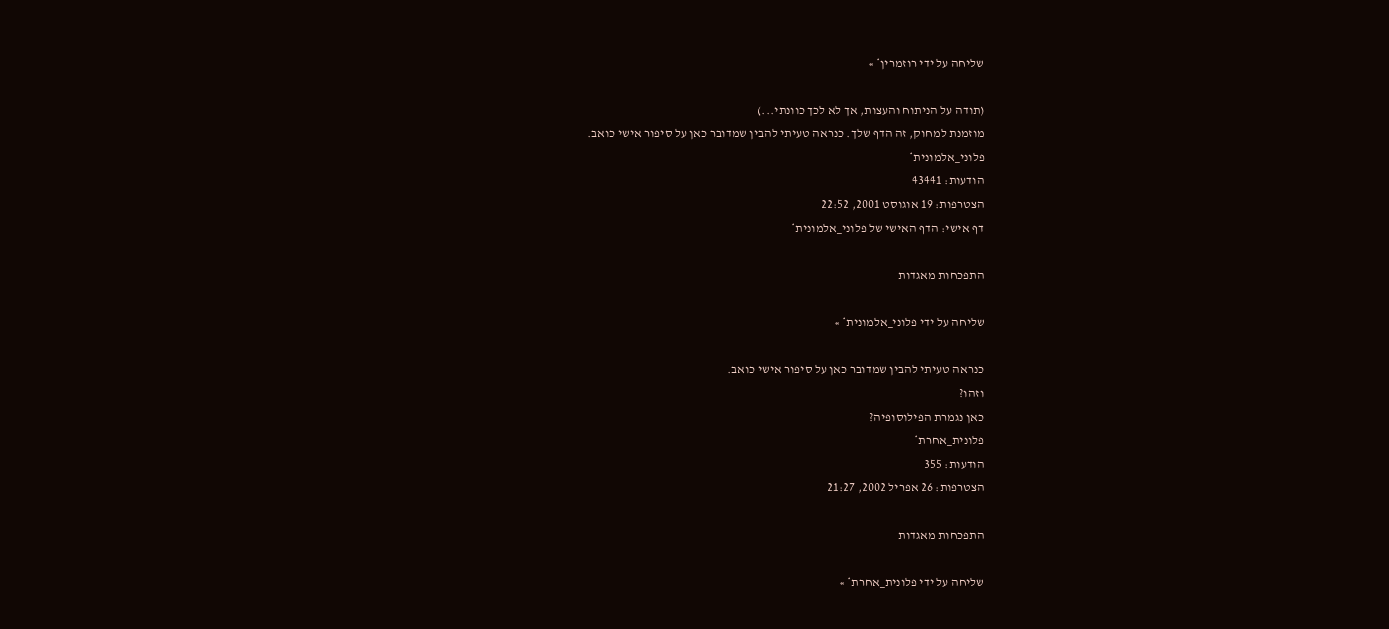שליחה על ידי רוזמרין* »

(תודה על הניתוח והעצות, אך לא לכך כוונתי...)
מוזמנת למחוק, זה הדף שלך. כנראה טעיתי להבין שמדובר כאן על סיפור אישי כואב.
פלוני_אלמונית*
הודעות: 43441
הצטרפות: 19 אוגוסט 2001, 22:52
דף אישי: הדף האישי של פלוני_אלמונית*

התפכחות מאגדות

שליחה על ידי פלוני_אלמונית* »

כנראה טעיתי להבין שמדובר כאן על סיפור אישי כואב.
וזהו?
כאן נגמרת הפילוסופיה?
פלונית_אחרת*
הודעות: 355
הצטרפות: 26 אפריל 2002, 21:27

התפכחות מאגדות

שליחה על ידי פלונית_אחרת* »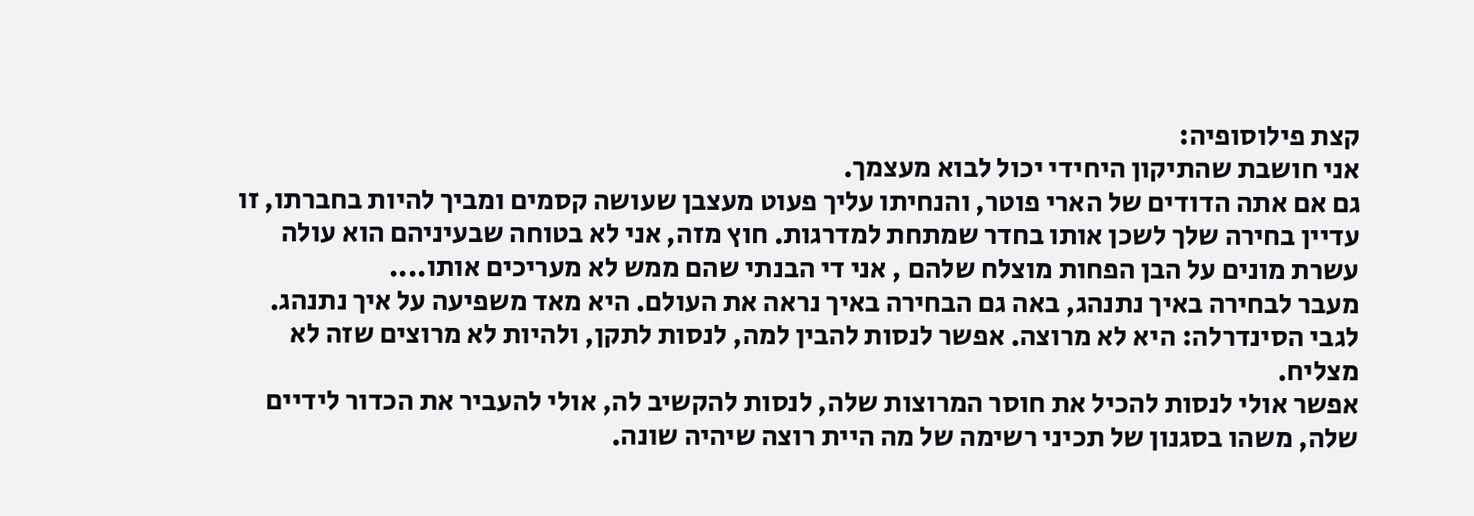קצת פילוסופיה:
אני חושבת שהתיקון היחידי יכול לבוא מעצמך.
גם אם אתה הדודים של הארי פוטר, והנחיתו עליך פעוט מעצבן שעושה קסמים ומביך להיות בחברתו, זו עדיין בחירה שלך לשכן אותו בחדר שמתחת למדרגות. חוץ מזה, אני לא בטוחה שבעיניהם הוא עולה עשרת מונים על הבן הפחות מוצלח שלהם , אני די הבנתי שהם ממש לא מעריכים אותו....
מעבר לבחירה באיך נתנהג, באה גם הבחירה באיך נראה את העולם. היא מאד משפיעה על איך נתנהג.
לגבי הסינדרלה: היא לא מרוצה. אפשר לנסות להבין למה, לנסות לתקן, ולהיות לא מרוצים שזה לא מצליח.
אפשר אולי לנסות להכיל את חוסר המרוצות שלה, לנסות להקשיב לה, אולי להעביר את הכדור לידיים שלה, משהו בסגנון של תכיני רשימה של מה היית רוצה שיהיה שונה.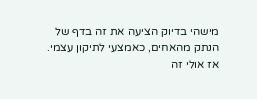מישהי בדיוק הציעה את זה בדף של הנתק מהאחים, כאמצעי לתיקון עצמי. אז אולי זה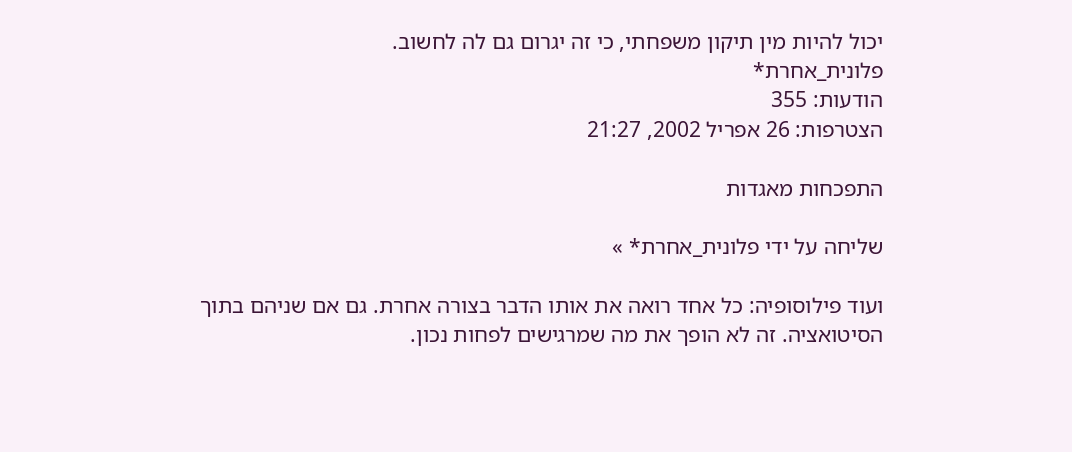יכול להיות מין תיקון משפחתי, כי זה יגרום גם לה לחשוב.
פלונית_אחרת*
הודעות: 355
הצטרפות: 26 אפריל 2002, 21:27

התפכחות מאגדות

שליחה על ידי פלונית_אחרת* »

ועוד פילוסופיה: כל אחד רואה את אותו הדבר בצורה אחרת. גם אם שניהם בתוך הסיטואציה. זה לא הופך את מה שמרגישים לפחות נכון.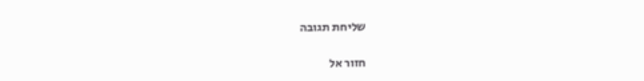שליחת תגובה

חזור אל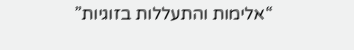“אלימות והתעללות בזוגיות”